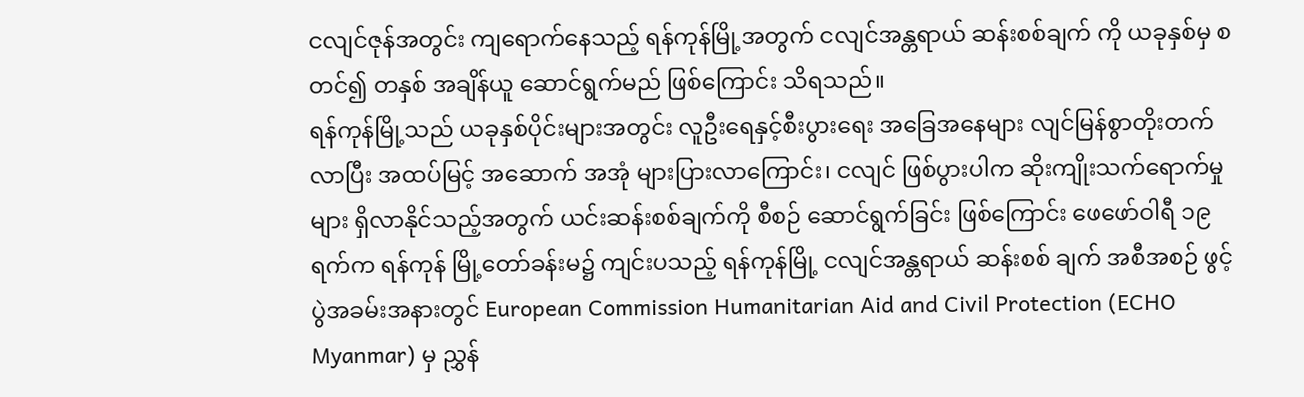ငလျင်ဇုန်အတွင်း ကျရောက်နေသည့် ရန်ကုန်မြို့အတွက် ငလျင်အန္တရာယ် ဆန်းစစ်ချက် ကို ယခုနှစ်မှ စတင်၍ တနှစ် အချိန်ယူ ဆောင်ရွက်မည် ဖြစ်ကြောင်း သိရသည်။
ရန်ကုန်မြို့သည် ယခုနှစ်ပိုင်းများအတွင်း လူဦးရေနှင့်စီးပွားရေး အခြေအနေများ လျင်မြန်စွာတိုးတက်လာပြီး အထပ်မြင့် အဆောက် အအုံ များပြားလာကြောင်း၊ ငလျင် ဖြစ်ပွားပါက ဆိုးကျိုးသက်ရောက်မှုများ ရှိလာနိုင်သည့်အတွက် ယင်းဆန်းစစ်ချက်ကို စီစဉ် ဆောင်ရွက်ခြင်း ဖြစ်ကြောင်း ဖေဖော်ဝါရီ ၁၉ ရက်က ရန်ကုန် မြို့တော်ခန်းမ၌ ကျင်းပသည့် ရန်ကုန်မြို့ ငလျင်အန္တရာယ် ဆန်းစစ် ချက် အစီအစဉ် ဖွင့်ပွဲအခမ်းအနားတွင် European Commission Humanitarian Aid and Civil Protection (ECHO Myanmar) မှ ညွှန်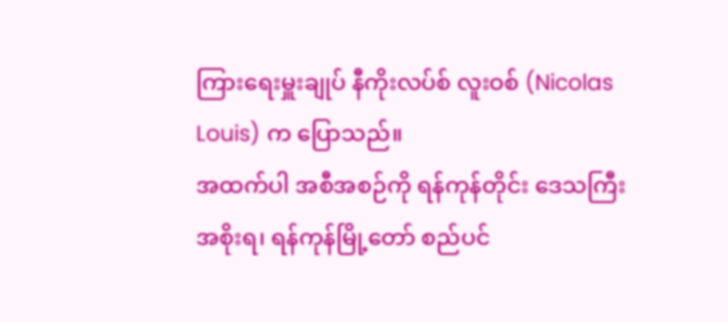ကြားရေးမှူးချုပ် နီကိုးလပ်စ် လူးဝစ် (Nicolas Louis) က ပြောသည်။
အထက်ပါ အစီအစဉ်ကို ရန်ကုန်တိုင်း ဒေသကြီး အစိုးရ၊ ရန်ကုန်မြို့တော် စည်ပင်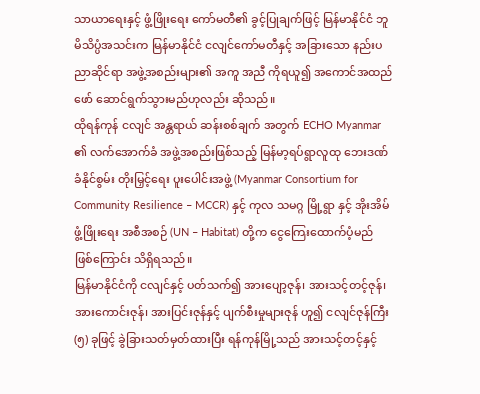သာယာရေးနှင့် ဖွံ့ဖြိုးရေး ကော်မတီ၏ ခွင့်ပြုချက်ဖြင့် မြန်မာနိုင်ငံ ဘူမိသိပ္ပံအသင်းက မြန်မာနိုင်ငံ ငလျင်ကော်မတီနှင့် အခြားသော နည်းပညာဆိုင်ရာ အဖွဲ့အစည်းများ၏ အကူ အညီ ကိုရယူ၍ အကောင်အထည်ဖော် ဆောင်ရွက်သွားမည်ဟုလည်း ဆိုသည်။
ထိုရန်ကုန် ငလျင် အန္တရာယ် ဆန်းစစ်ချက် အတွက် ECHO Myanmar ၏ လက်အောက်ခံ အဖွဲ့အစည်းဖြစ်သည့် မြန်မာ့ရပ်ရွာလူထု ဘေးဒဏ်ခံနိုင်စွမ်း တိုးမြှင့်ရေး ပူးပေါင်းအဖွဲ့ (Myanmar Consortium for Community Resilience – MCCR) နှင့် ကုလ သမဂ္ဂ မြို့ရွာ နှင့် အိုးအိမ်ဖွံ့ဖြိုးရေး အစီအစဉ် (UN – Habitat) တို့က ငွေကြေးထောက်ပံ့မည် ဖြစ်ကြောင်း သိရှိရသည်။
မြန်မာနိုင်ငံကို ငလျင်နှင့် ပတ်သက်၍ အားပျော့ဇုန်၊ အားသင့်တင့်ဇုန်၊ အားကောင်းဇုန်၊ အားပြင်းဇုန်နှင့် ပျက်စီးမှုများဇုန် ဟူ၍ ငလျင်ဇုန်ကြီး (၅) ခုဖြင့် ခွဲခြားသတ်မှတ်ထားပြီး ရန်ကုန်မြို့သည် အားသင့်တင့်နှင့်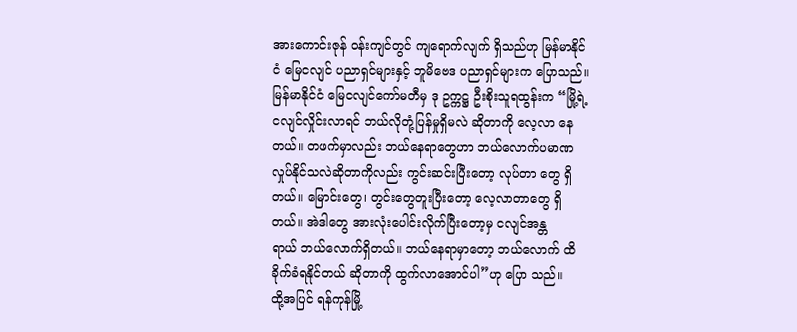အားကောင်းဇုန် ဝန်းကျင်တွင် ကျရောက်လျက် ရှိသည်ဟု မြန်မာနိုင်ငံ မြေငလျင် ပညာရှင်များနှင့် ဘူမိဗေဒ ပညာရှင်များက ပြောသည်။
မြန်မာနိုင်ငံ မြေငလျင်ကော်မတီမှ ဒု ဥက္ကဋ္ဌ ဦးစိုးသူရထွန်းက “မြို့ရဲ့ ငလျင်လှိုင်းလာရင် ဘယ်လိုတုံ့ပြန်မှုရှိမလဲ ဆိုတာကို လေ့လာ နေတယ်။ တဖက်မှာလည်း ဘယ်နေရာတွေဟာ ဘယ်လောက်ပမာဏ လှုပ်နိုင်သလဲဆိုတာကိုလည်း ကွင်းဆင်းပြီးတော့ လုပ်တာ တွေ ရှိတယ်။ မြောင်းတွေ၊ တွင်းတွေတူးပြီးတော့ လေ့လာတာတွေ ရှိတယ်။ အဲဒါတွေ အားလုံးပေါင်းလိုက်ပြီးတော့မှ ငလျင်အန္တ
ရာယ် ဘယ်လောက်ရှိတယ်။ ဘယ်နေရာမှာတော့ ဘယ်လောက် ထိခိုက်ခံရနိုင်တယ် ဆိုတာကို ထွက်လာအောင်ပါ”ဟု ပြော သည်။
ထို့အပြင် ရန်ကုန်မြို့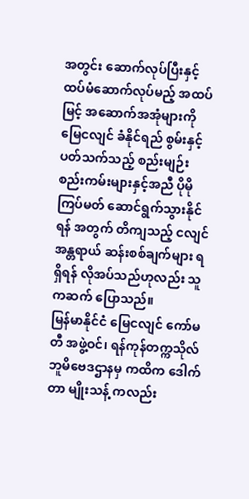အတွင်း ဆောက်လုပ်ပြီးနှင့် ထပ်မံဆောက်လုပ်မည့် အထပ်မြင့် အဆောက်အအုံများကို မြေငလျင် ခံနိုင်ရည် စွမ်းနှင့် ပတ်သက်သည့် စည်းမျဉ်းစည်းကမ်းများနှင့်အညီ ပိုမိုကြပ်မတ် ဆောင်ရွက်သွားနိုင်ရန် အတွက် တိကျသည့် ငလျင်အန္တရာယ် ဆန်းစစ်ချက်များ ရရှိရန် လိုအပ်သည်ဟုလည်း သူကဆက် ပြောသည်။
မြန်မာနိုင်ငံ မြေငလျင် ကော်မတီ အဖွဲ့ဝင်၊ ရန်ကုန်တက္ကသိုလ် ဘူမိဗေဒဌာနမှ ကထိက ဒေါက်တာ မျိုးသန့် ကလည်း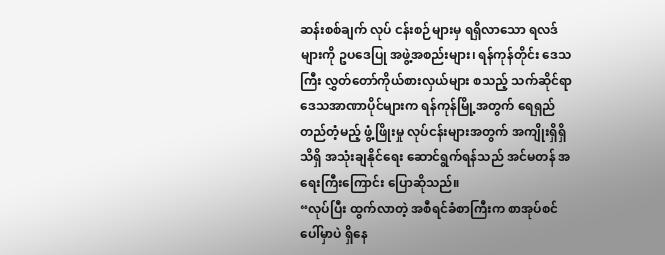ဆန်းစစ်ချက် လုပ် ငန်းစဉ်များမှ ရရှိလာသော ရလဒ်များကို ဥပဒေပြု အဖွဲ့အစည်းများ၊ ရန်ကုန်တိုင်း ဒေသကြီး လွှတ်တော်ကိုယ်စားလှယ်များ စသည့် သက်ဆိုင်ရာ ဒေသအာဏာပိုင်များက ရန်ကုန်မြို့အတွက် ရေရှည်တည်တံ့မည့် ဖွံ့ဖြိုးမှု လုပ်ငန်းများအတွက် အကျိုးရှိရှိ သိရှိ အသုံးချနိုင်ရေး ဆောင်ရွက်ရန်သည် အင်မတန် အရေးကြီးကြောင်း ပြောဆိုသည်။
“လုပ်ပြီး ထွက်လာတဲ့ အစီရင်ခံစာကြီးက စာအုပ်စင်ပေါ်မှာပဲ ရှိနေ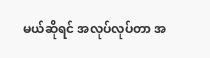မယ်ဆိုရင် အလုပ်လုပ်တာ အ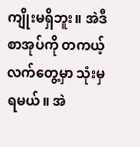ကျိုးမရှိဘူး။ အဲဒီစာအုပ်ကို တကယ့် လက်တွေ့မှာ သုံးမှရမယ်။ အဲ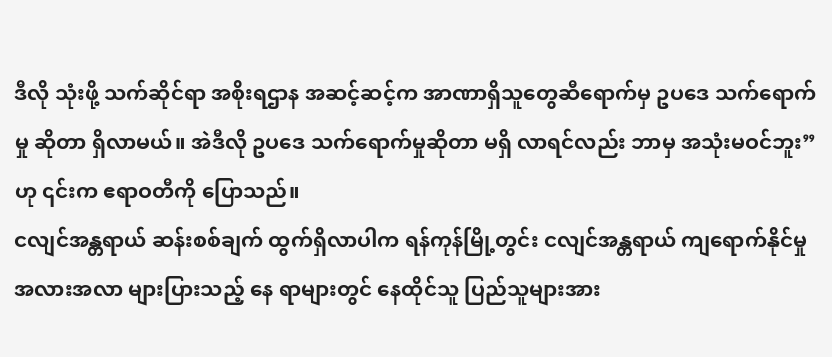ဒီလို သုံးဖို့ သက်ဆိုင်ရာ အစိုးရဌာန အဆင့်ဆင့်က အာဏာရှိသူတွေဆီရောက်မှ ဥပဒေ သက်ရောက်မှု ဆိုတာ ရှိလာမယ်။ အဲဒီလို ဥပဒေ သက်ရောက်မှုဆိုတာ မရှိ လာရင်လည်း ဘာမှ အသုံးမဝင်ဘူး”ဟု ၎င်းက ဧရာဝတီကို ပြောသည်။
ငလျင်အန္တရာယ် ဆန်းစစ်ချက် ထွက်ရှိလာပါက ရန်ကုန်မြို့တွင်း ငလျင်အန္တရာယ် ကျရောက်နိုင်မှု အလားအလာ များပြားသည့် နေ ရာများတွင် နေထိုင်သူ ပြည်သူများအား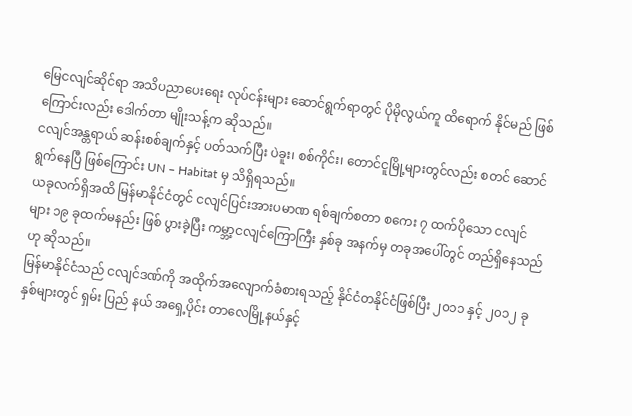မြေငလျင်ဆိုင်ရာ အသိပညာပေးရေး လုပ်ငန်းများ ဆောင်ရွက်ရာတွင် ပိုမိုလွယ်ကူ ထိရောက် နိုင်မည် ဖြစ်ကြောင်းလည်း ဒေါက်တာ မျိုးသန့်က ဆိုသည်။
ငလျင်အန္တရာယ် ဆန်းစစ်ချက်နှင့် ပတ်သက်ပြီး ပဲခူး၊ စစ်ကိုင်း၊ တောင်ငူမြို့များတွင်လည်း စတင် ဆောင်ရွက်နေပြီ ဖြစ်ကြောင်း UN – Habitat မှ သိရှိရသည်။
ယခုလက်ရှိအထိ မြန်မာနိုင်ငံတွင် ငလျင်ပြင်းအားပမာဏ ရစ်ချက်စတာ စကေး ၇ ထက်ပိုသော ငလျင်များ ၁၉ ခုထက်မနည်း ဖြစ် ပွားခဲ့ပြီး ကမ္ဘာ့ငလျင်ကြောကြီး နှစ်ခု အနက်မှ တခုအပေါ်တွင် တည်ရှိနေသည်ဟု ဆိုသည်။
မြန်မာနိုင်ငံသည် ငလျင်ဒဏ်ကို အထိုက်အလျောက်ခံစားရသည့် နိုင်ငံတနိုင်ငံဖြစ်ပြီး ၂၀၁၁ နှင့် ၂၀၁၂ ခုနှစ်များတွင် ရှမ်း ပြည် နယ် အရှေ့ပိုင်း တာလေမြို့နယ်နှင့်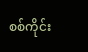စစ်ကိုင်း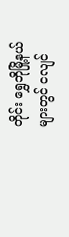တိုင်း ရွှေဘိုမြို့နယ်များတွင် ငလျင်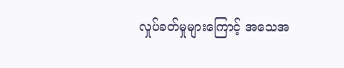လှုပ်ခတ်မှုများကြောင့် အသေအ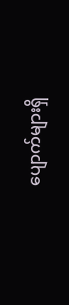ပျောက်များရှိ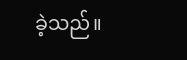ခဲ့သည်။